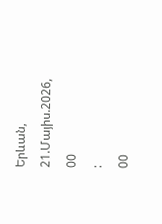Երևան, 21.Մայիս.2026,
00
:
00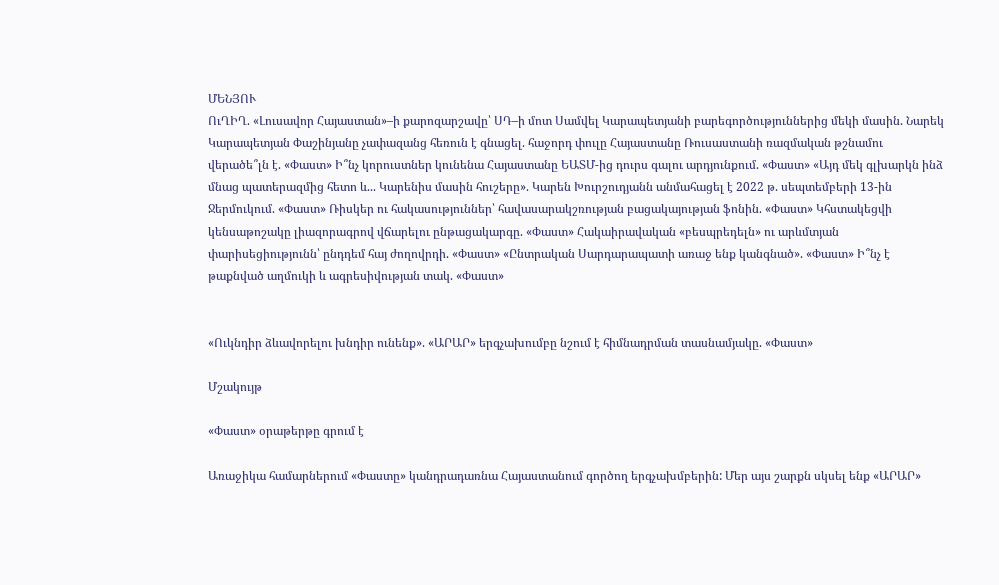ՄԵՆՅՈՒ
ՈւՂԻՂ. «Լուսավոր Հայաստան»–ի քարոզարշավը՝ ՍԴ–ի մոտ Սամվել Կարապետյանի բարեգործություններից մեկի մասին. Նարեկ Կարապետյան Փաշինյանը չափազանց հեռուն է գնացել. հաջորդ փուլը Հայաստանը Ռուսաստանի ռազմական թշնամու վերածե՞լն է. «Փաստ» Ի՞նչ կորուստներ կունենա Հայաստանը ԵԱՏՄ-ից դուրս գալու արդյունքում. «Փաստ» «Այդ մեկ գլխարկն ինձ մնաց պատերազմից հետո և... Կարենիս մասին հուշերը». Կարեն Խուրշուդյանն անմահացել է 2022 թ. սեպտեմբերի 13-ին Ջերմուկում. «Փաստ» Ռիսկեր ու հակասություններ՝ հավասարակշռության բացակայության ֆոնին. «Փաստ» Կհստակեցվի կենսաթոշակը լիազորագրով վճարելու ընթացակարգը. «Փաստ» Հակաիրավական «բեսպրեդելն» ու արևմտյան փարիսեցիությունն՝ ընդդեմ հայ ժողովրդի. «Փաստ» «Ընտրական Սարդարապատի առաջ ենք կանգնած». «Փաստ» Ի՞նչ է թաքնված աղմուկի և ագրեսիվության տակ. «Փաստ»


«Ուկնդիր ձևավորելու խնդիր ունենք». «ԱՐԱՐ» երգչախումբը նշում է հիմնադրման տասնամյակը. «Փաստ»

Մշակույթ

«Փաստ» օրաթերթը գրում է

Առաջիկա համարներում «Փաստը» կանդրադառնա Հայաստանում գործող երգչախմբերին: Մեր այս շարքն սկսել ենք «ԱՐԱՐ»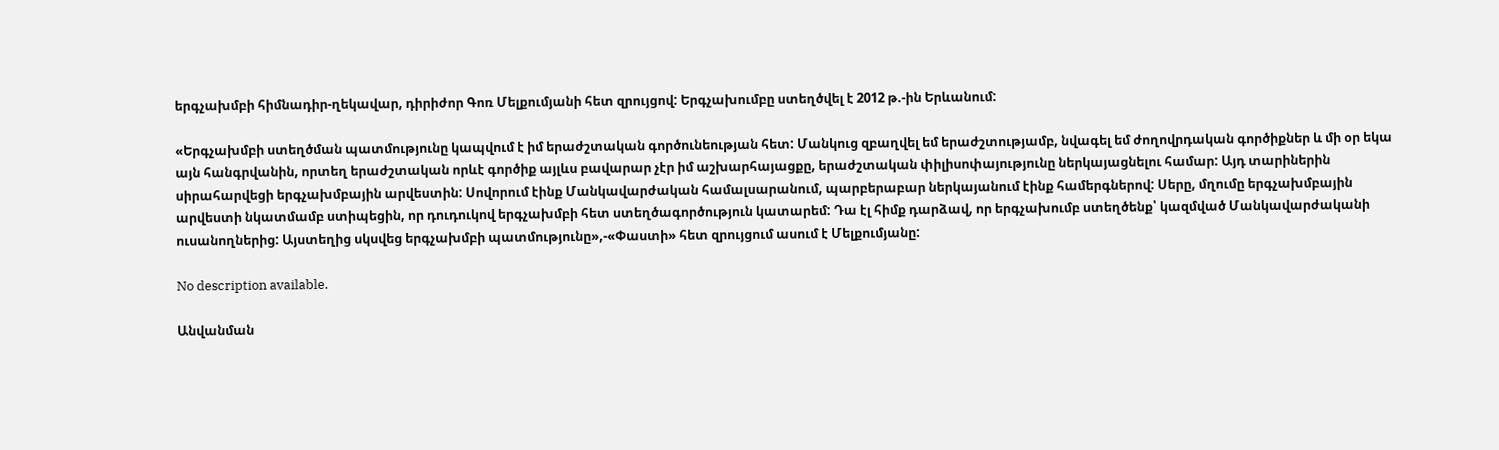երգչախմբի հիմնադիր-ղեկավար, դիրիժոր Գոռ Մելքումյանի հետ զրույցով: Երգչախումբը ստեղծվել է 2012 թ.-ին Երևանում:

«Երգչախմբի ստեղծման պատմությունը կապվում է իմ երաժշտական գործունեության հետ: Մանկուց զբաղվել եմ երաժշտությամբ, նվագել եմ ժողովրդական գործիքներ և մի օր եկա այն հանգրվանին, որտեղ երաժշտական որևէ գործիք այլևս բավարար չէր իմ աշխարհայացքը, երաժշտական փիլիսոփայությունը ներկայացնելու համար: Այդ տարիներին սիրահարվեցի երգչախմբային արվեստին: Սովորում էինք Մանկավարժական համալսարանում, պարբերաբար ներկայանում էինք համերգներով: Սերը, մղումը երգչախմբային արվեստի նկատմամբ ստիպեցին, որ դուդուկով երգչախմբի հետ ստեղծագործություն կատարեմ: Դա էլ հիմք դարձավ, որ երգչախումբ ստեղծենք՝ կազմված Մանկավարժականի ուսանողներից: Այստեղից սկսվեց երգչախմբի պատմությունը»,-«Փաստի» հետ զրույցում ասում է Մելքումյանը:

No description available.

Անվանման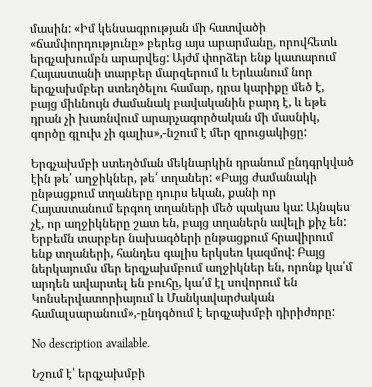մասին: «Իմ կենսագրության մի հատվածի «ճամփորդությունը» բերեց այս արարմանը, որովհետև երգչախումբն արարվեց: Այժմ փորձեր ենք կատարում Հայաստանի տարբեր մարզերում և Երևանում նոր երգչախմբեր ստեղծելու համար, դրա կարիքը մեծ է, բայց միևնույն ժամանակ բավականին բարդ է, և եթե դրան չի խառնվում արարչագործական մի մասնիկ, գործը գլուխ չի գալիս»,-նշում է մեր զրուցակիցը:

Երգչախմբի ստեղծման մեկնարկին դրանում ընդգրկված էին թե՛ աղջիկներ, թե՛ տղաներ: «Բայց ժամանակի ընթացքում տղաները դուրս եկան, քանի որ Հայաստանում երգող տղաների մեծ պակաս կա: Այնպես չէ, որ աղջիկները շատ են, բայց տղաներն ավելի քիչ են: Երբեմն տարբեր նախագծերի ընթացքում հրավիրում ենք տղաների, հանդես գալիս երկսեռ կազմով: Բայց ներկայումս մեր երգչախմբում աղջիկներ են, որոնք կա՛մ արդեն ավարտել են բուհը, կա՛մ էլ սովորում են Կոնսերվատորիայում և Մանկավարժական համալսարանում»,-ընդգծում է երգչախմբի դիրիժորը:

No description available.

Նշում է՝ երգչախմբի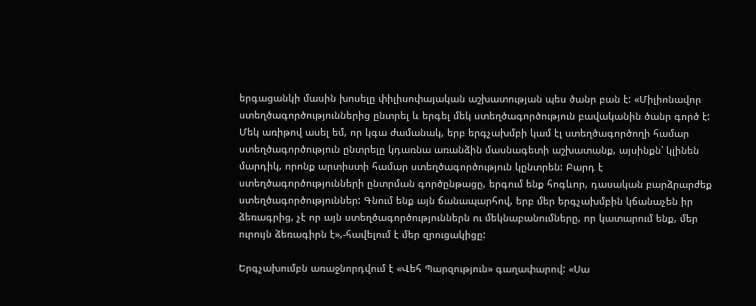երգացանկի մասին խոսելը փիլիսոփայական աշխատության պես ծանր բան է: «Միլիոնավոր ստեղծագործություններից ընտրել և երգել մեկ ստեղծագործություն բավականին ծանր գործ է: Մեկ առիթով ասել եմ, որ կգա ժամանակ, երբ երգչախմբի կամ էլ ստեղծագործողի համար ստեղծագործություն ընտրելը կդառնա առանձին մասնագետի աշխատանք, այսինքն՝ կլինեն մարդիկ, որոնք արտիստի համար ստեղծագործություն կընտրեն: Բարդ է ստեղծագործությունների ընտրման գործընթացը, երգում ենք հոգևոր, դասական բարձրարժեք ստեղծագործություններ: Գնում ենք այն ճանապարհով, երբ մեր երգչախմբին կճանաչեն իր ձեռագրից, չէ որ այն ստեղծագործություններն ու մեկնաբանումները, որ կատարում ենք, մեր ուրույն ձեռագիրն է»,-հավելում է մեր զրուցակիցը:

Երգչախումբն առաջնորդվում է «Վեհ Պարզություն» գաղափարով: «Սա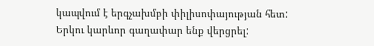կապվում է երգչախմբի փիլիսոփայության հետ: Երկու կարևոր գաղափար ենք վերցրել: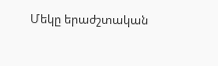Մեկը երաժշտական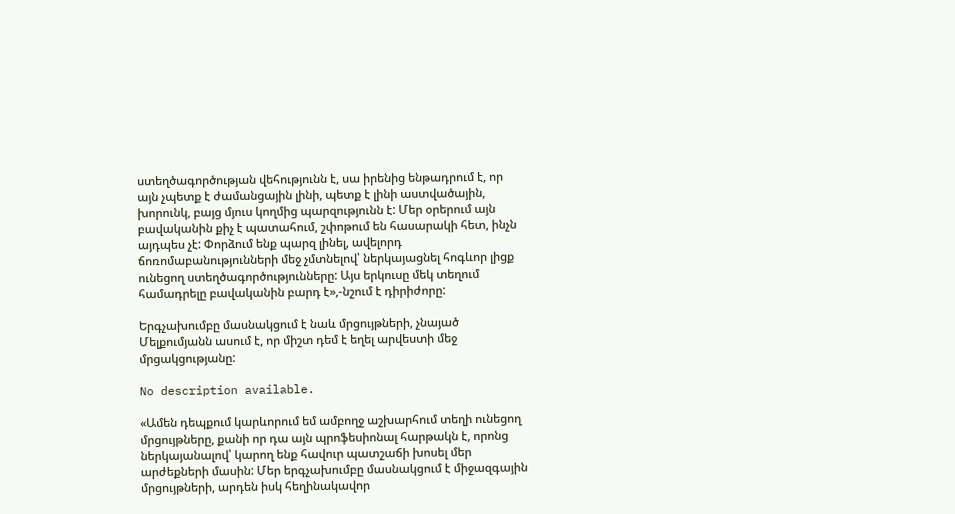ստեղծագործության վեհությունն է, սա իրենից ենթադրում է, որ այն չպետք է ժամանցային լինի, պետք է լինի աստվածային, խորունկ, բայց մյուս կողմից պարզությունն է: Մեր օրերում այն բավականին քիչ է պատահում, շփոթում են հասարակի հետ, ինչն այդպես չէ: Փորձում ենք պարզ լինել, ավելորդ ճոռոմաբանությունների մեջ չմտնելով՝ ներկայացնել հոգևոր լիցք ունեցող ստեղծագործությունները: Այս երկուսը մեկ տեղում համադրելը բավականին բարդ է»,-նշում է դիրիժորը:

Երգչախումբը մասնակցում է նաև մրցույթների, չնայած Մելքումյանն ասում է, որ միշտ դեմ է եղել արվեստի մեջ մրցակցությանը:

No description available.

«Ամեն դեպքում կարևորում եմ ամբողջ աշխարհում տեղի ունեցող մրցույթները, քանի որ դա այն պրոֆեսիոնալ հարթակն է, որոնց ներկայանալով՝ կարող ենք հավուր պատշաճի խոսել մեր արժեքների մասին: Մեր երգչախումբը մասնակցում է միջազգային մրցույթների, արդեն իսկ հեղինակավոր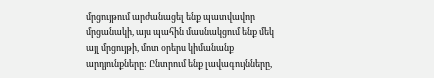մրցույթում արժանացել ենք պատվավոր մրցանակի, այս պահին մասնակցում ենք մեկ այլ մրցույթի, մոտ օրերս կիմանանք արդյունքները: Ընտրում ենք լավագույնները,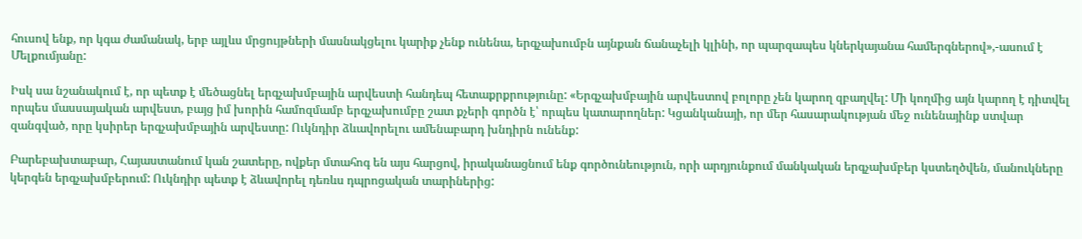հուսով ենք, որ կգա ժամանակ, երբ այլևս մրցույթների մասնակցելու կարիք չենք ունենա, երգչախումբն այնքան ճանաչելի կլինի, որ պարզապես կներկայանա համերգներով»,-ասում է Մելքումյանը:

Իսկ սա նշանակում է, որ պետք է մեծացնել երգչախմբային արվեստի հանդեպ հետաքրքրությունը: «Երգչախմբային արվեստով բոլորը չեն կարող զբաղվել: Մի կողմից այն կարող է դիտվել որպես մասսայական արվեստ, բայց իմ խորին համոզմամբ երգչախումբը շատ քչերի գործն է՝ որպես կատարողներ: Կցանկանայի, որ մեր հասարակության մեջ ունենայինք ստվար զանգված, որը կսիրեր երգչախմբային արվեստը: Ուկնդիր ձևավորելու ամենաբարդ խնդիրն ունենք:

Բարեբախտաբար, Հայաստանում կան շատերը, ովքեր մտահոգ են այս հարցով, իրականացնում ենք գործունեություն, որի արդյունքում մանկական երգչախմբեր կստեղծվեն, մանուկները կերգեն երգչախմբերում: Ուկնդիր պետք է ձևավորել դեռևս դպրոցական տարիներից: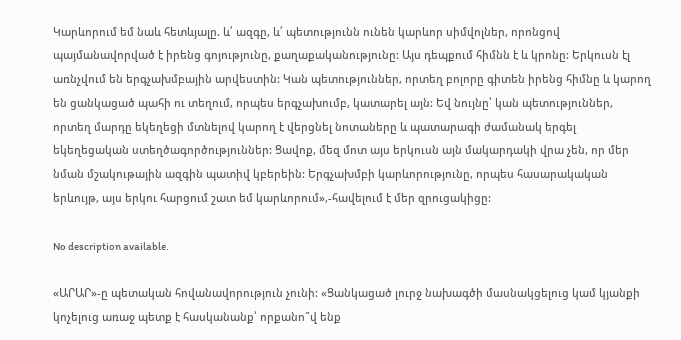Կարևորում եմ նաև հետևյալը. և՛ ազգը, և՛ պետությունն ունեն կարևոր սիմվոլներ, որոնցով պայմանավորված է իրենց գոյությունը, քաղաքականությունը: Այս դեպքում հիմնն է և կրոնը: Երկուսն էլ առնչվում են երգչախմբային արվեստին: Կան պետություններ, որտեղ բոլորը գիտեն իրենց հիմնը և կարող են ցանկացած պահի ու տեղում, որպես երգչախումբ, կատարել այն: Եվ նույնը՝ կան պետություններ, որտեղ մարդը եկեղեցի մտնելով կարող է վերցնել նոտաները և պատարագի ժամանակ երգել եկեղեցական ստեղծագործություններ: Ցավոք, մեզ մոտ այս երկուսն այն մակարդակի վրա չեն, որ մեր նման մշակութային ազգին պատիվ կբերեին: Երգչախմբի կարևորությունը, որպես հասարակական երևույթ, այս երկու հարցում շատ եմ կարևորում»,-հավելում է մեր զրուցակիցը:

No description available.

«ԱՐԱՐ»-ը պետական հովանավորություն չունի: «Ցանկացած լուրջ նախագծի մասնակցելուց կամ կյանքի կոչելուց առաջ պետք է հասկանանք՝ որքանո՞վ ենք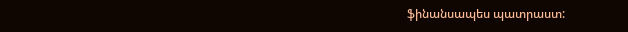ֆինանսապես պատրաստ: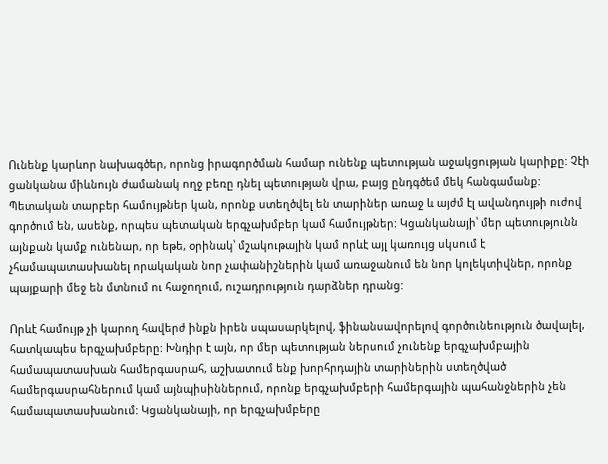Ունենք կարևոր նախագծեր, որոնց իրագործման համար ունենք պետության աջակցության կարիքը: Չէի ցանկանա միևնույն ժամանակ ողջ բեռը դնել պետության վրա, բայց ընդգծեմ մեկ հանգամանք: Պետական տարբեր համույթներ կան, որոնք ստեղծվել են տարիներ առաջ և այժմ էլ ավանդույթի ուժով գործում են, ասենք, որպես պետական երգչախմբեր կամ համույթներ: Կցանկանայի՝ մեր պետությունն այնքան կամք ունենար, որ եթե, օրինակ՝ մշակութային կամ որևէ այլ կառույց սկսում է չհամապատասխանել որակական նոր չափանիշներին կամ առաջանում են նոր կոլեկտիվներ, որոնք պայքարի մեջ են մտնում ու հաջողում, ուշադրություն դարձներ դրանց:

Որևէ համույթ չի կարող հավերժ ինքն իրեն սպասարկելով, ֆինանսավորելով գործունեություն ծավալել, հատկապես երգչախմբերը: Խնդիր է այն, որ մեր պետության ներսում չունենք երգչախմբային համապատասխան համերգասրահ, աշխատում ենք խորհրդային տարիներին ստեղծված համերգասրահներում կամ այնպիսիններում, որոնք երգչախմբերի համերգային պահանջներին չեն համապատասխանում: Կցանկանայի, որ երգչախմբերը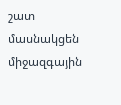շատ մասնակցեն միջազգային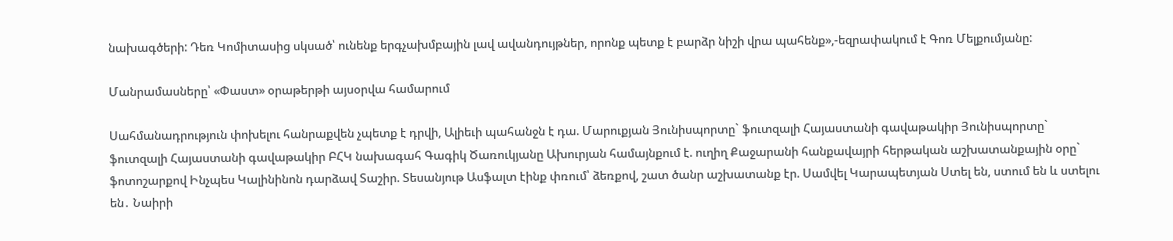նախագծերի: Դեռ Կոմիտասից սկսած՝ ունենք երգչախմբային լավ ավանդույթներ, որոնք պետք է բարձր նիշի վրա պահենք»,-եզրափակում է Գոռ Մելքումյանը:

Մանրամասները՝ «Փաստ» օրաթերթի այսօրվա համարում

Սահմանադրություն փոխելու հանրաքվեն չպետք է դրվի, Ալիեւի պահանջն է դա. Մարուքյան Յունիսպորտը` ֆուտզալի Հայաստանի գավաթակիր Յունիսպորտը` ֆուտզալի Հայաստանի գավաթակիր ԲՀԿ նախագահ Գագիկ Ծառուկյանը Ախուրյան համայնքում է. ուղիղ Քաջարանի հանքավայրի հերթական աշխատանքային օրը` ֆոտոշարքով Ինչպես Կալինինոն դարձավ Տաշիր. Տեսանյութ Ասֆալտ էինք փռում՝ ձեռքով, շատ ծանր աշխատանք էր. Սամվել Կարապետյան Ստել են, ստում են և ստելու են․ Նաիրի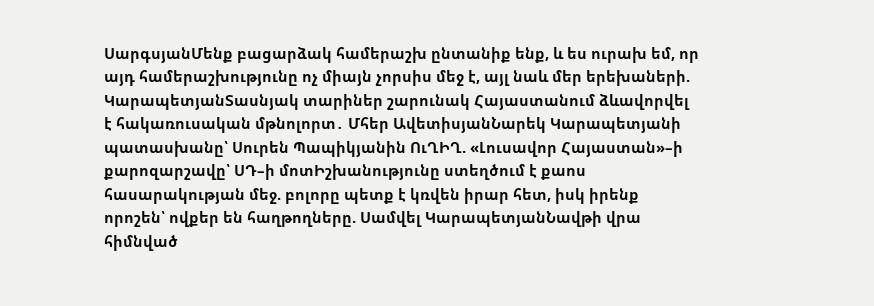ՍարգսյանՄենք բացարձակ համերաշխ ընտանիք ենք, և ես ուրախ եմ, որ այդ համերաշխությունը ոչ միայն չորսիս մեջ է, այլ նաև մեր երեխաների. ԿարապետյանՏասնյակ տարիներ շարունակ Հայաստանում ձևավորվել է հակառուսական մթնոլորտ․ Մհեր ԱվետիսյանՆարեկ Կարապետյանի պատասխանը՝ Սուրեն Պապիկյանին ՈւՂԻՂ. «Լուսավոր Հայաստան»–ի քարոզարշավը՝ ՍԴ–ի մոտԻշխանությունը ստեղծում է քաոս հասարակության մեջ. բոլորը պետք է կռվեն իրար հետ, իսկ իրենք որոշեն՝ ովքեր են հաղթողները. Սամվել ԿարապետյանՆավթի վրա հիմնված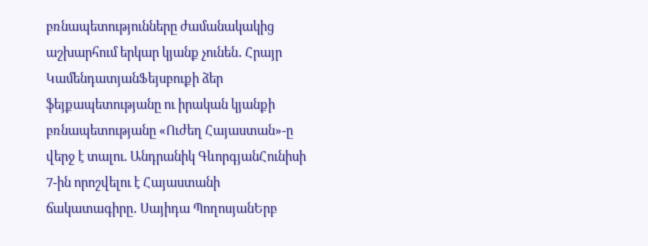բռնապետությունները ժամանակակից աշխարհում երկար կյանք չունեն․ Հրայր ԿամենդատյանՖեյսբուքի ձեր ֆեյքապետությանը ու իրական կյանքի բռնապետությանը «Ուժեղ Հայաստան»-ը վերջ է տալու. Անդրանիկ ԳևորգյանՀունիսի 7-ին որոշվելու է Հայաստանի ճակատագիրը․ Սայիդա ՊողոսյանԵրբ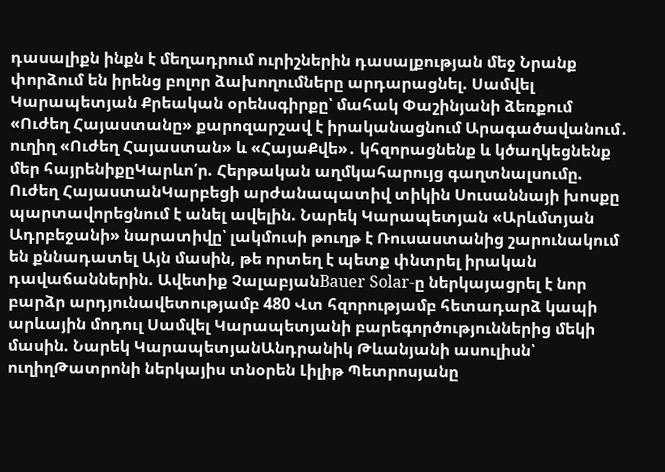դասալիքն ինքն է մեղադրում ուրիշներին դասալքության մեջ Նրանք փորձում են իրենց բոլոր ձախողումները արդարացնել. Սամվել Կարապետյան Քրեական օրենսգիրքը՝ մահակ Փաշինյանի ձեռքում «Ուժեղ Հայաստանը» քարոզարշավ է իրականացնում Արագածավանում․ ուղիղ «Ուժեղ Հայաստան» և «ՀայաՔվե»․ կհզորացնենք և կծաղկեցնենք մեր հայրենիքըԿարևո՛ր. Հերթական աղմկահարույց գաղտնալսումը. Ուժեղ ՀայաստանԿարբեցի արժանապատիվ տիկին Սուսաննայի խոսքը պարտավորեցնում է անել ավելին. Նարեկ Կարապետյան «Արևմտյան Ադրբեջանի» նարատիվը՝ լակմուսի թուղթ է Ռուսաստանից շարունակում են քննադատել Այն մասին, թե որտեղ է պետք փնտրել իրական դավաճաններին. Ավետիք ՉալաբյանBauer Solar-ը ներկայացրել է նոր բարձր արդյունավետությամբ 480 Վտ հզորությամբ հետադարձ կապի արևային մոդուլ Սամվել Կարապետյանի բարեգործություններից մեկի մասին. Նարեկ ԿարապետյանԱնդրանիկ Թևանյանի ասուլիսն՝ ուղիղԹատրոնի ներկայիս տնօրեն Լիլիթ Պետրոսյանը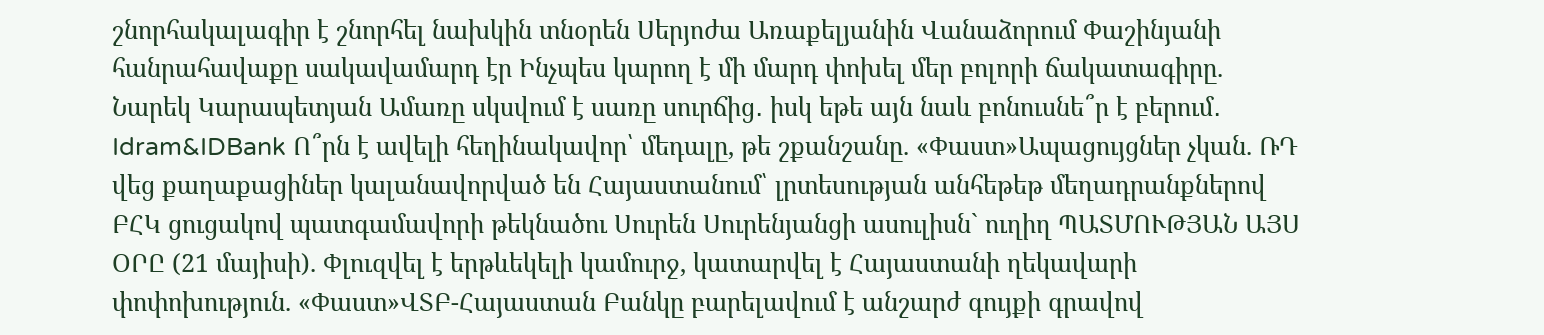շնորհակալագիր է շնորհել նախկին տնօրեն Սերյոժա Առաքելյանին Վանաձորում Փաշինյանի հանրահավաքը սակավամարդ էր Ինչպես կարող է մի մարդ փոխել մեր բոլորի ճակատագիրը. Նարեկ Կարապետյան Ամառը սկսվում է սառը սուրճից․ իսկ եթե այն նաև բոնուսնե՞ր է բերում․ Idram&IDBank Ո՞րն է ավելի հեղինակավոր՝ մեդալը, թե շքանշանը. «Փաստ»Ապացույցներ չկան. ՌԴ վեց քաղաքացիներ կալանավորված են Հայաստանում՝ լրտեսության անհեթեթ մեղադրանքներով ԲՀԿ ցուցակով պատգամավորի թեկնածու Սուրեն Սուրենյանցի ասուլիսն` ուղիղ ՊԱՏՄՈՒԹՅԱՆ ԱՅՍ ՕՐԸ (21 մայիսի). Փլուզվել է երթևեկելի կամուրջ, կատարվել է Հայաստանի ղեկավարի փոփոխություն. «Փաստ»ՎՏԲ-Հայաստան Բանկը բարելավում է անշարժ գույքի գրավով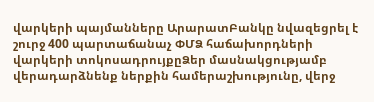վարկերի պայմանները ԱրարատԲանկը նվազեցրել է շուրջ 400 պարտաճանաչ ՓՄՁ հաճախորդների վարկերի տոկոսադրույքըՁեր մասնակցությամբ վերադարձնենք ներքին համերաշխությունը, վերջ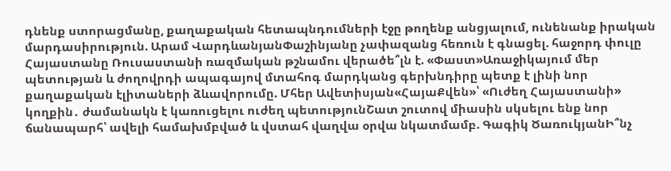դնենք ստորացմանը, քաղաքական հետապնդումների էջը թողենք անցյալում, ունենանք իրական մարդասիրություն. Արամ ՎարդևանյանՓաշինյանը չափազանց հեռուն է գնացել. հաջորդ փուլը Հայաստանը Ռուսաստանի ռազմական թշնամու վերածե՞լն է. «Փաստ»Առաջիկայում մեր պետության և ժողովրդի ապագայով մտահոգ մարդկանց գերխնդիրը պետք է լինի նոր քաղաքական էլիտաների ձևավորումը. Մհեր Ավետիսյան«ՀայաՔվեն»՝ «Ուժեղ Հայաստանի» կողքին․ ժամանակն է կառուցելու ուժեղ պետությունՇատ շուտով միասին սկսելու ենք նոր ճանապարհ՝ ավելի համախմբված և վստահ վաղվա օրվա նկատմամբ. Գագիկ ԾառուկյանԻ՞նչ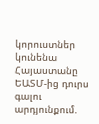կորուստներ կունենա Հայաստանը ԵԱՏՄ-ից դուրս գալու արդյունքում.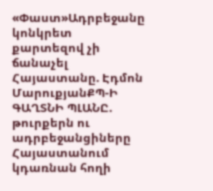«Փաստ»Ադրբեջանը կոնկրետ քարտեզով չի ճանաչել Հայաստանը. Էդմոն ՄարուքյանՔՊ-Ի ԳԱՂՏՆԻ ՊԼԱՆԸ. թուրքերն ու ադրբեջանցիները Հայաստանում կդառնան հողի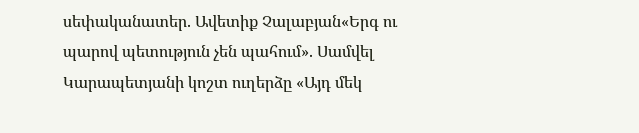սեփականատեր. Ավետիք Չալաբյան«Երգ ու պարով պետություն չեն պահում». Սամվել Կարապետյանի կոշտ ուղերձը «Այդ մեկ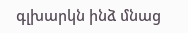գլխարկն ինձ մնաց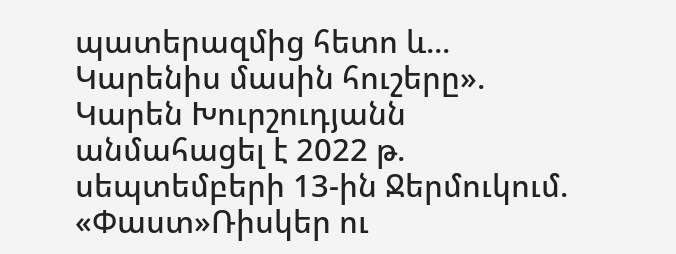պատերազմից հետո և... Կարենիս մասին հուշերը». Կարեն Խուրշուդյանն անմահացել է 2022 թ. սեպտեմբերի 13-ին Ջերմուկում. «Փաստ»Ռիսկեր ու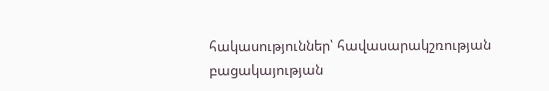հակասություններ՝ հավասարակշռության բացակայության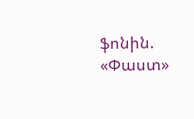ֆոնին. «Փաստ»